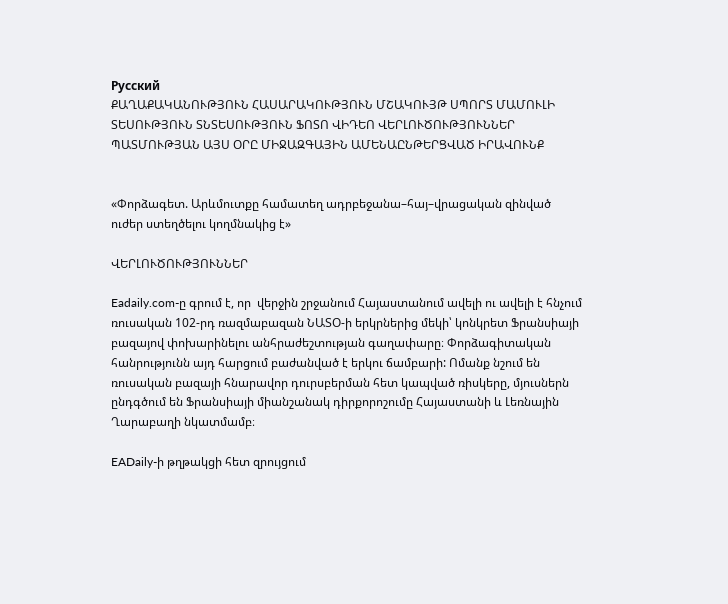Русский
ՔԱՂԱՔԱԿԱՆՈՒԹՅՈՒՆ ՀԱՍԱՐԱԿՈՒԹՅՈՒՆ ՄՇԱԿՈՒՅԹ ՍՊՈՐՏ ՄԱՄՈՒԼԻ ՏԵՍՈՒԹՅՈՒՆ ՏՆՏԵՍՈՒԹՅՈՒՆ ՖՈՏՈ ՎԻԴԵՈ ՎԵՐԼՈՒԾՈՒԹՅՈՒՆՆԵՐ ՊԱՏՄՈՒԹՅԱՆ ԱՅՍ ՕՐԸ ՄԻՋԱԶԳԱՅԻՆ ԱՄԵՆԱԸՆԹԵՐՑՎԱԾ ԻՐԱՎՈՒՆՔ


«Փորձագետ. Արևմուտքը համատեղ ադրբեջանա–հայ–վրացական զինված ուժեր ստեղծելու կողմնակից է»

ՎԵՐԼՈՒԾՈՒԹՅՈՒՆՆԵՐ

Eadaily.com-ը գրում է, որ  վերջին շրջանում Հայաստանում ավելի ու ավելի է հնչում ռուսական 102-րդ ռազմաբազան ՆԱՏՕ-ի երկրներից մեկի՝ կոնկրետ Ֆրանսիայի բազայով փոխարինելու անհրաժեշտության գաղափարը։ Փորձագիտական հանրությունն այդ հարցում բաժանված է երկու ճամբարի: Ոմանք նշում են ռուսական բազայի հնարավոր դուրսբերման հետ կապված ռիսկերը, մյուսներն ընդգծում են Ֆրանսիայի միանշանակ դիրքորոշումը Հայաստանի և Լեռնային Ղարաբաղի նկատմամբ։

EADaily-ի թղթակցի հետ զրույցում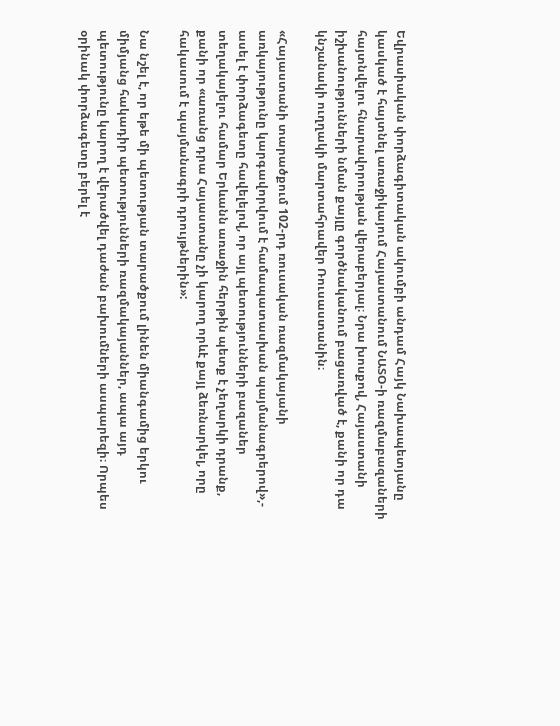Եվրասիական փորձագիտական ակումբի անդամ Հայկ Նախապետյանը կասկած է հայտնել առաջիկայում Հայաստանում ՆԱՏՕ-ի ռազմաբազաների հայտնվելու հնարավորության վերաբերյալ։ Նրա խոսքով, Հայաստանի իշխանությունների նման քայլը գործնականում բացառված է, քանի որ դա կնշանակի ուղղակի մարտահրավեր Ռուսաստանին։

«Հայաստանի տարածքում 102-րդ ռուսական ռազմակայանի առկայությունը կարգավորվում է համապատասխան պայմանագրերով»,- ասել է փորձագետը հավելելով, որ այլ պետությունների բազաներ տեղակայելու համար Երևանն առաջին հերթին պետք է չեղարկի դրանք, քանի որ «առանց դրա Հայաստանը չի կարող որևէ քայլ ձեռնարկել, որը հակասում է պայմանագրի դրույթներին»:

Նա նշել է, որ եթե մի պետության տարածքում լինեն միանգամից երկու միմյանց հակադիր պետությունների ռազմակայաններ, ապա այդ պետությունը կարող է վերածվել դաժան բախումների ասպարեզի։ Որպես օրինակ փորձագետը բերել է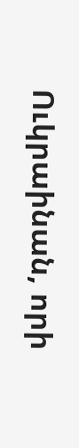Ուկրաինան, որի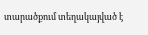տարածքում տեղակայված է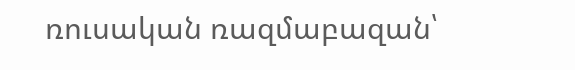ռուսական ռազմաբազան՝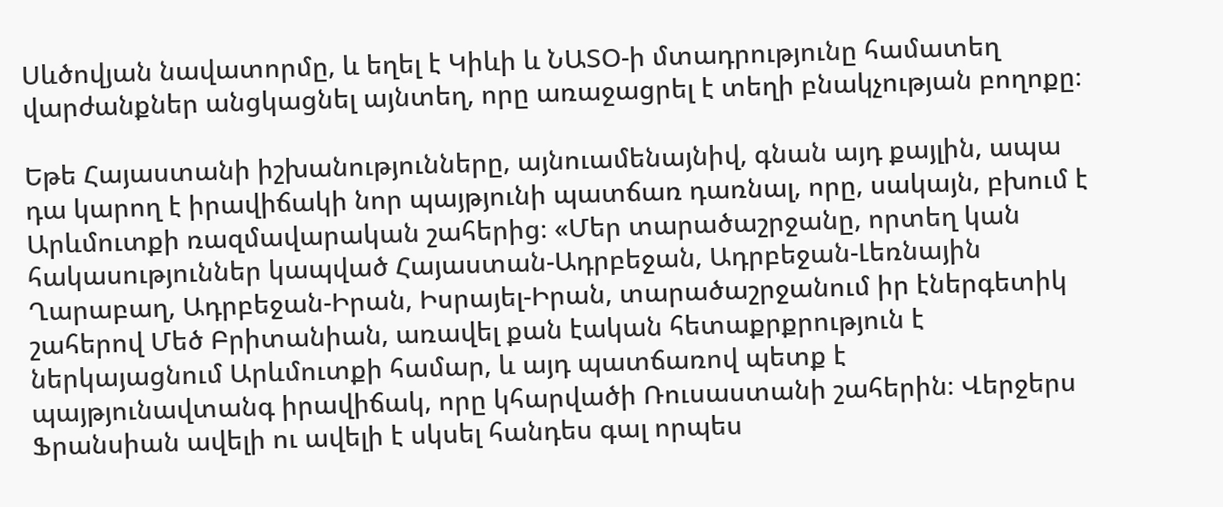Սևծովյան նավատորմը, և եղել է Կիևի և ՆԱՏՕ-ի մտադրությունը համատեղ վարժանքներ անցկացնել այնտեղ, որը առաջացրել է տեղի բնակչության բողոքը։

Եթե Հայաստանի իշխանությունները, այնուամենայնիվ, գնան այդ քայլին, ապա դա կարող է իրավիճակի նոր պայթյունի պատճառ դառնալ, որը, սակայն, բխում է Արևմուտքի ռազմավարական շահերից։ «Մեր տարածաշրջանը, որտեղ կան հակասություններ կապված Հայաստան-Ադրբեջան, Ադրբեջան-Լեռնային Ղարաբաղ, Ադրբեջան-Իրան, Իսրայել-Իրան, տարածաշրջանում իր էներգետիկ շահերով Մեծ Բրիտանիան, առավել քան էական հետաքրքրություն է ներկայացնում Արևմուտքի համար, և այդ պատճառով պետք է պայթյունավտանգ իրավիճակ, որը կհարվածի Ռուսաստանի շահերին։ Վերջերս Ֆրանսիան ավելի ու ավելի է սկսել հանդես գալ որպես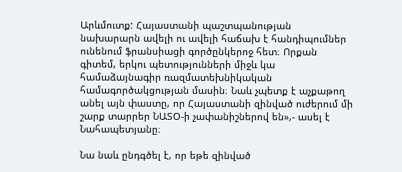Արևմուտք: Հայաստանի պաշտպանության նախարարն ավելի ու ավելի հաճախ է հանդիպումներ ունենում ֆրանսիացի գործընկերոջ հետ։ Որքան գիտեմ, երկու պետությունների միջև կա համաձայնագիր ռազմատեխնիկական համագործակցության մասին։ Նաև չպետք է աչքաթող անել այն փաստը, որ Հայաստանի զինված ուժերում մի շարք տարրեր ՆԱՏՕ-ի չափանիշներով են»,- ասել է Նահապետյանը։

Նա նաև ընդգծել է, որ եթե զինված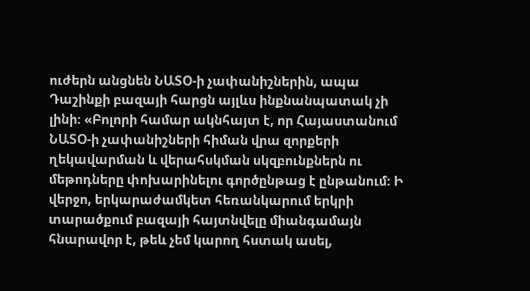ուժերն անցնեն ՆԱՏՕ-ի չափանիշներին, ապա Դաշինքի բազայի հարցն այլևս ինքնանպատակ չի լինի։ «Բոլորի համար ակնհայտ է, որ Հայաստանում ՆԱՏՕ-ի չափանիշների հիման վրա զորքերի ղեկավարման և վերահսկման սկզբունքներն ու մեթոդները փոխարինելու գործընթաց է ընթանում։ Ի վերջո, երկարաժամկետ հեռանկարում երկրի տարածքում բազայի հայտնվելը միանգամայն հնարավոր է, թեև չեմ կարող հստակ ասել,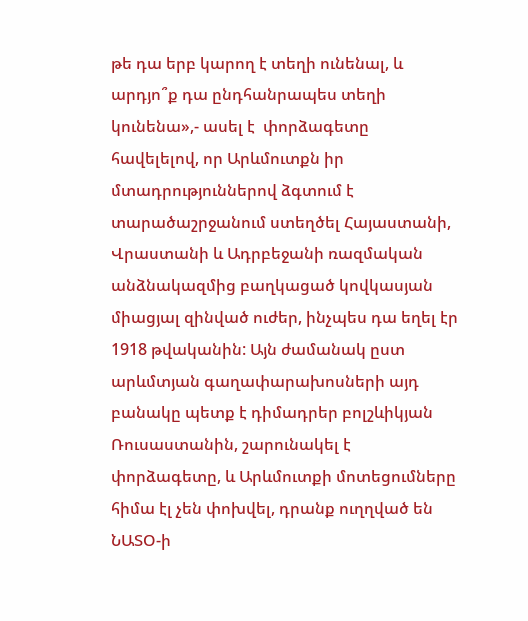թե դա երբ կարող է տեղի ունենալ, և արդյո՞ք դա ընդհանրապես տեղի կունենա»,- ասել է  փորձագետը հավելելով, որ Արևմուտքն իր մտադրություններով ձգտում է տարածաշրջանում ստեղծել Հայաստանի, Վրաստանի և Ադրբեջանի ռազմական անձնակազմից բաղկացած կովկասյան միացյալ զինված ուժեր, ինչպես դա եղել էր 1918 թվականին: Այն ժամանակ ըստ արևմտյան գաղափարախոսների այդ բանակը պետք է դիմադրեր բոլշևիկյան Ռուսաստանին, շարունակել է փորձագետը, և Արևմուտքի մոտեցումները հիմա էլ չեն փոխվել, դրանք ուղղված են ՆԱՏՕ-ի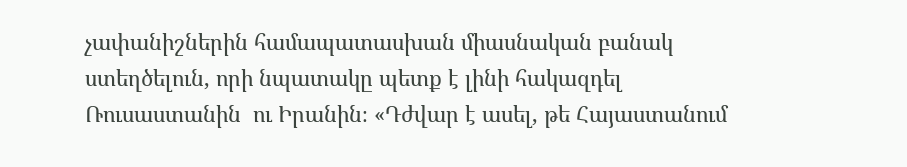չափանիշներին համապատասխան միասնական բանակ ստեղծելուն, որի նպատակը պետք է լինի հակազդել Ռուսաստանին  ու Իրանին։ «Դժվար է ասել, թե Հայաստանում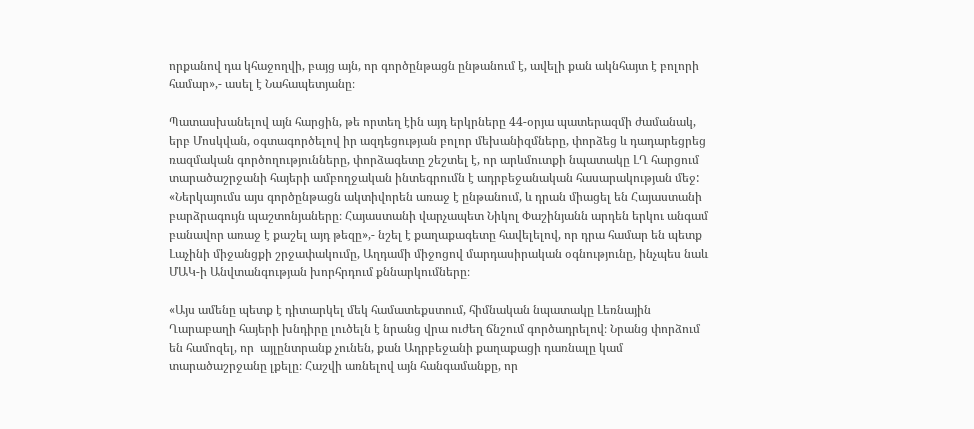որքանով դա կհաջողվի, բայց այն, որ գործընթացն ընթանում է, ավելի քան ակնհայտ է բոլորի համար»,- ասել է Նահապետյանը։

Պատասխանելով այն հարցին, թե որտեղ էին այդ երկրները 44-օրյա պատերազմի ժամանակ, երբ Մոսկվան, օգտագործելով իր ազդեցության բոլոր մեխանիզմները, փորձեց և դադարեցրեց ռազմական գործողությունները, փորձագետը շեշտել է, որ արևմուտքի նպատակը ԼՂ հարցում տարածաշրջանի հայերի ամբողջական ինտեգրումն է ադրբեջանական հասարակության մեջ: «Ներկայումս այս գործընթացն ակտիվորեն առաջ է ընթանում, և դրան միացել են Հայաստանի բարձրագույն պաշտոնյաները։ Հայաստանի վարչապետ Նիկոլ Փաշինյանն արդեն երկու անգամ բանավոր առաջ է քաշել այդ թեզը»,- նշել է քաղաքագետը հավելելով, որ դրա համար են պետք Լաչինի միջանցքի շրջափակումը, Աղդամի միջոցով մարդասիրական օգնությունը, ինչպես նաև ՄԱԿ-ի Անվտանգության խորհրդում քննարկումները։

«Այս ամենը պետք է դիտարկել մեկ համատեքստում, հիմնական նպատակը Լեռնային Ղարաբաղի հայերի խնդիրը լուծելն է նրանց վրա ուժեղ ճնշում գործադրելով։ Նրանց փորձում են համոզել, որ  այլընտրանք չունեն, քան Ադրբեջանի քաղաքացի դառնալը կամ տարածաշրջանը լքելը։ Հաշվի առնելով այն հանգամանքը, որ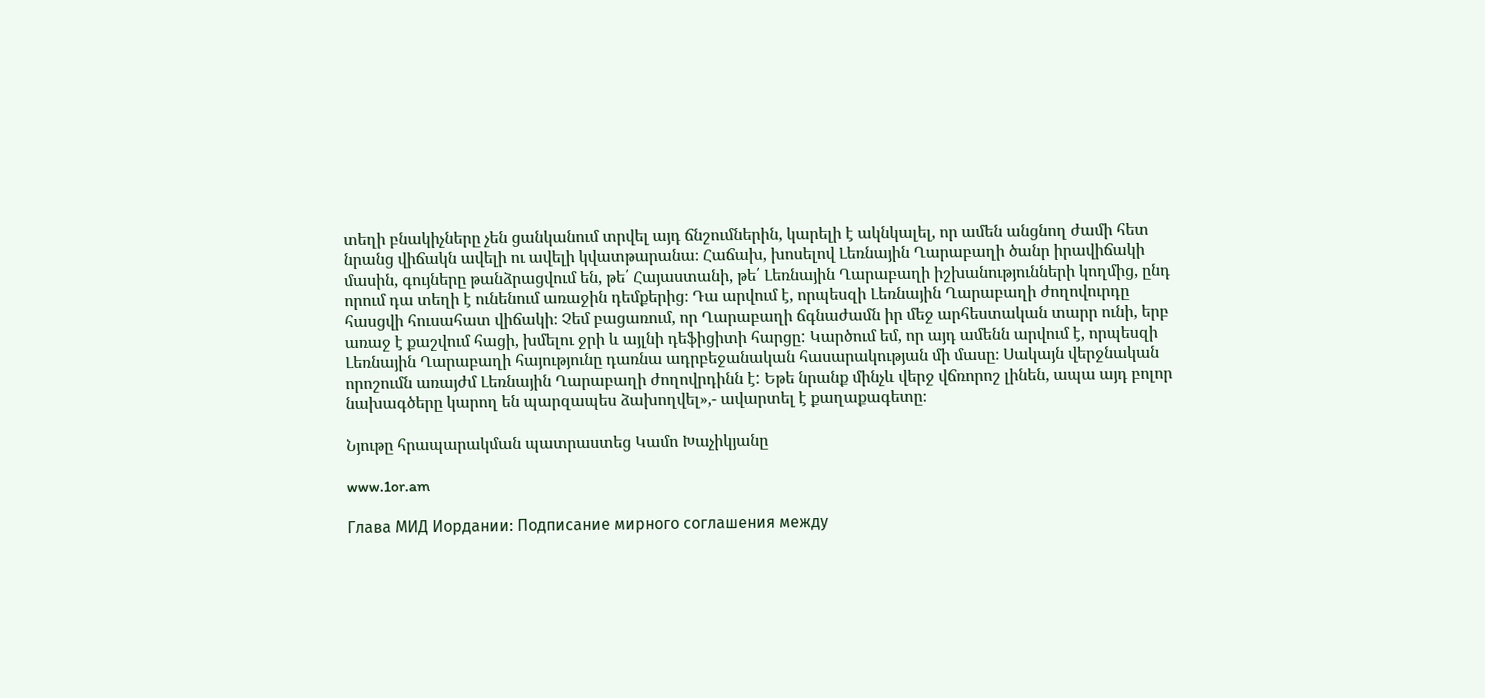տեղի բնակիչները չեն ցանկանում տրվել այդ ճնշումներին, կարելի է ակնկալել, որ ամեն անցնող ժամի հետ նրանց վիճակն ավելի ու ավելի կվատթարանա։ Հաճախ, խոսելով Լեռնային Ղարաբաղի ծանր իրավիճակի մասին, գույները թանձրացվում են, թե՛ Հայաստանի, թե՛ Լեռնային Ղարաբաղի իշխանությունների կողմից, ընդ որում դա տեղի է ունենում առաջին դեմքերից։ Դա արվում է, որպեսզի Լեռնային Ղարաբաղի ժողովուրդը հասցվի հուսահատ վիճակի։ Չեմ բացառում, որ Ղարաբաղի ճգնաժամն իր մեջ արհեստական տարր ունի, երբ առաջ է քաշվում հացի, խմելու ջրի և այլնի դեֆիցիտի հարցը: Կարծում եմ, որ այդ ամենն արվում է, որպեսզի Լեռնային Ղարաբաղի հայությունը դառնա ադրբեջանական հասարակության մի մասը։ Սակայն վերջնական որոշումն առայժմ Լեռնային Ղարաբաղի ժողովրդինն է: Եթե նրանք մինչև վերջ վճռորոշ լինեն, ապա այդ բոլոր նախագծերը կարող են պարզապես ձախողվել»,- ավարտել է քաղաքագետը։

Նյութը հրապարակման պատրաստեց Կամո Խաչիկյանը

www.1or.am

Глава МИД Иордании: Подписание мирного соглашения между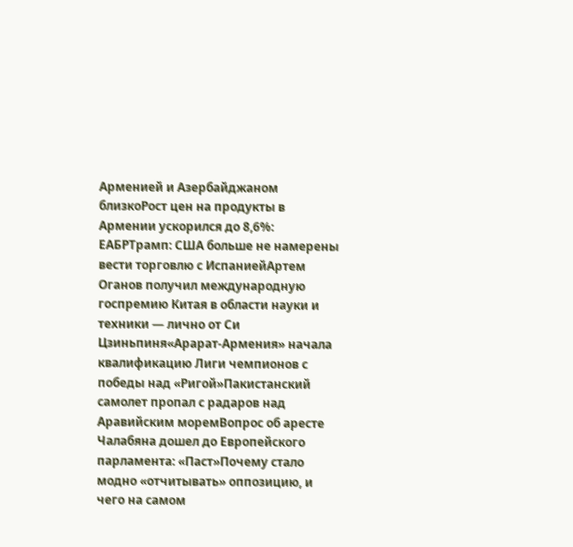Арменией и Азербайджаном близкоРост цен на продукты в Армении ускорился до 8,6%: ЕАБРТрамп: США больше не намерены вести торговлю с ИспаниейАртем Оганов получил международную госпремию Китая в области науки и техники — лично от Си Цзиньпиня«Арарат‑Армения» начала квалификацию Лиги чемпионов с победы над «Ригой»Пакистанский самолет пропал с радаров над Аравийским моремВопрос об аресте Чалабяна дошел до Европейского парламента: «Паст»Почему стало модно «отчитывать» оппозицию, и чего на самом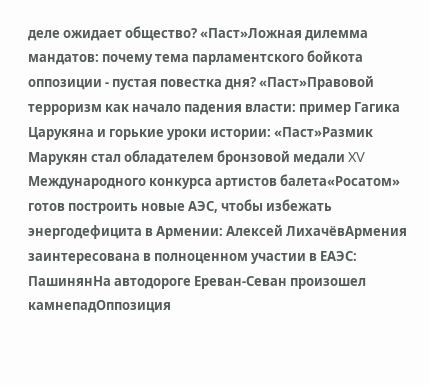деле ожидает общество? «Паст»Ложная дилемма мандатов: почему тема парламентского бойкота оппозиции - пустая повестка дня? «Паст»Правовой терроризм как начало падения власти: пример Гагика Царукяна и горькие уроки истории: «Паст»Размик Марукян стал обладателем бронзовой медали XV Международного конкурса артистов балета«Росатом» готов построить новые АЭС, чтобы избежать энергодефицита в Армении: Алексей ЛихачёвАрмения заинтересована в полноценном участии в ЕАЭС: ПашинянНа автодороге Ереван-Севан произошел камнепадОппозиция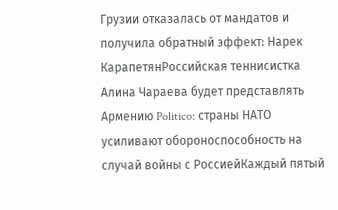Грузии отказалась от мандатов и получила обратный эффект: Нарек КарапетянРоссийская теннисистка Алина Чараева будет представлять Армению Politico: страны НАТО усиливают обороноспособность на случай войны с РоссиейКаждый пятый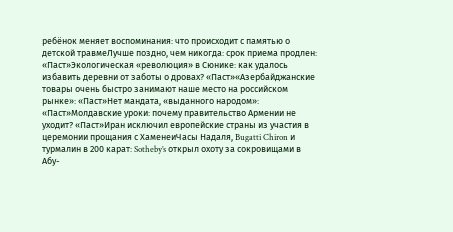ребёнок меняет воспоминания: что происходит с памятью о детской травмеЛучше поздно, чем никогда: срок приема продлен: «Паст»Экологическая «революция» в Сюнике: как удалось избавить деревни от заботы о дровах? «Паст»«Азербайджанские товары очень быстро занимают наше место на российском рынке»: «Паст»Нет мандата, «выданного народом»: «Паст»Молдавские уроки: почему правительство Армении не уходит? «Паст»Иран исключил европейские страны из участия в церемонии прощания с ХаменеиЧасы Надаля, Bugatti Chiron и турмалин в 200 карат: Sotheby’s открыл охоту за сокровищами в Абу-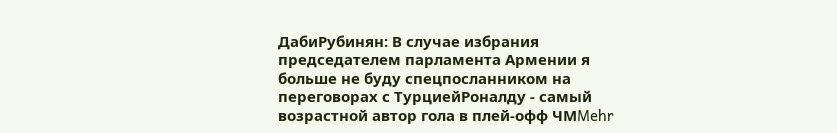ДабиРубинян: В случае избрания председателем парламента Армении я больше не буду спецпосланником на переговорах с ТурциейРоналду - самый возрастной автор гола в плей-офф ЧМMehr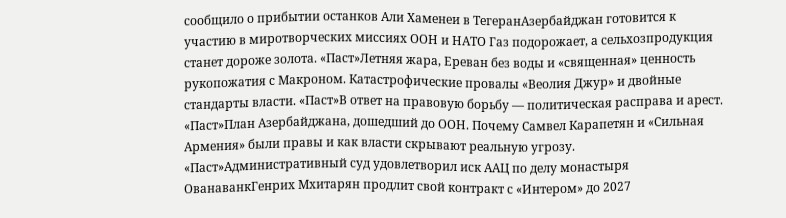сообщило о прибытии останков Али Хаменеи в ТегеранАзербайджан готовится к участию в миротворческих миссиях ООН и НАТО Газ подорожает, а сельхозпродукция станет дороже золота. «Паст»Летняя жара, Ереван без воды и «священная» ценность рукопожатия с Макроном. Катастрофические провалы «Веолия Джур» и двойные стандарты власти. «Паст»В ответ на правовую борьбу — политическая расправа и арест. «Паст»План Азербайджана, дошедший до ООН. Почему Самвел Карапетян и «Сильная Армения» были правы и как власти скрывают реальную угрозу. «Паст»Административный суд удовлетворил иск ААЦ по делу монастыря ОванаванкГенрих Мхитарян продлит свой контракт с «Интером» до 2027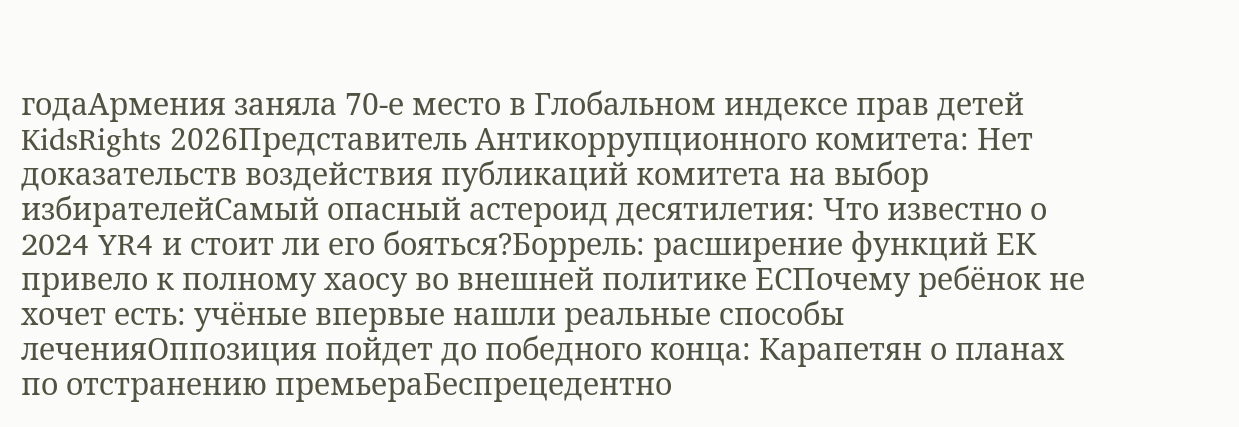годаАрмения заняла 70-е место в Глобальном индексе прав детей KidsRights 2026Представитель Антикоррупционного комитета: Нет доказательств воздействия публикаций комитета на выбор избирателейСамый опасный астероид десятилетия: Что известно о 2024 YR4 и стоит ли его бояться?Боррель: расширение функций ЕК привело к полному хаосу во внешней политике ЕСПочему ребёнок не хочет есть: учёные впервые нашли реальные способы леченияОппозиция пойдет до победного конца: Карапетян о планах по отстранению премьераБеспрецедентно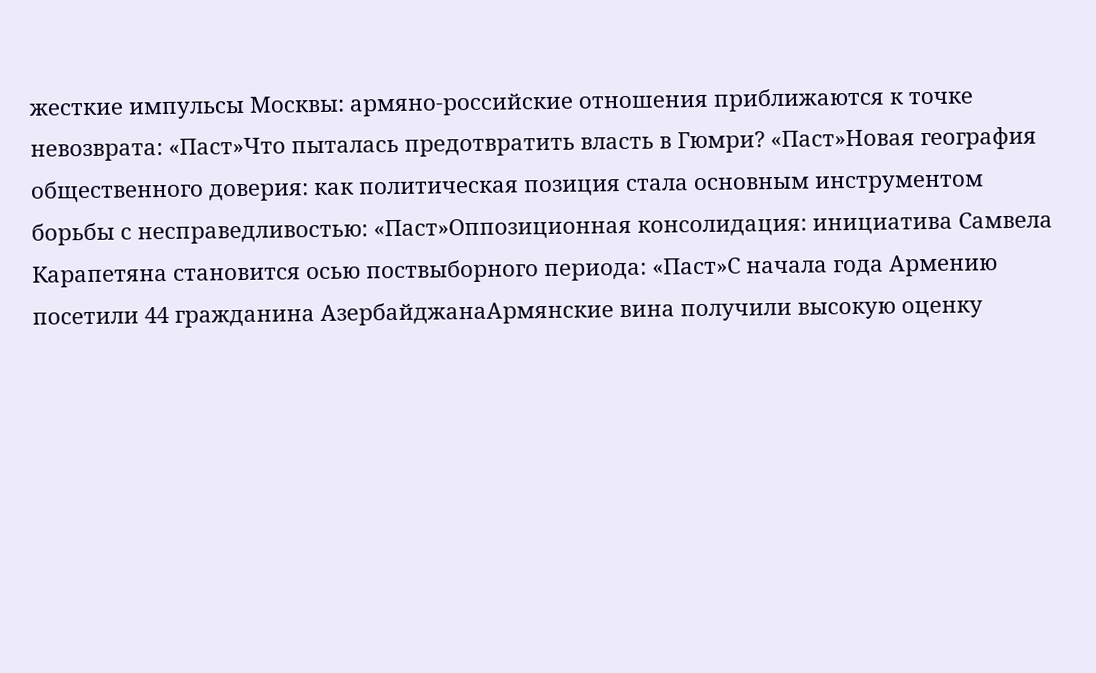жесткие импульсы Москвы: армяно-российские отношения приближаются к точке невозврата: «Паст»Что пыталась предотвратить власть в Гюмри? «Паст»Новая география общественного доверия: как политическая позиция стала основным инструментом борьбы с несправедливостью: «Паст»Оппозиционная консолидация: инициатива Самвела Карапетяна становится осью поствыборного периода: «Паст»С начала года Армению посетили 44 гражданина АзербайджанаАрмянские вина получили высокую оценку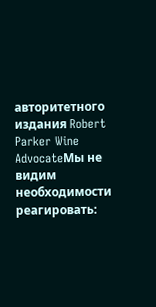авторитетного издания Robert Parker Wine AdvocateМы не видим необходимости реагировать: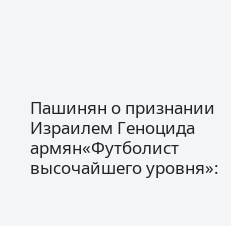Пашинян о признании Израилем Геноцида армян«Футболист высочайшего уровня»: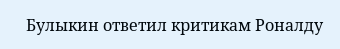Булыкин ответил критикам Роналду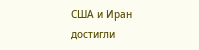США и Иран достигли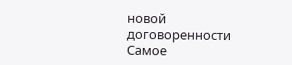новой договоренности
Самое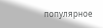популярное